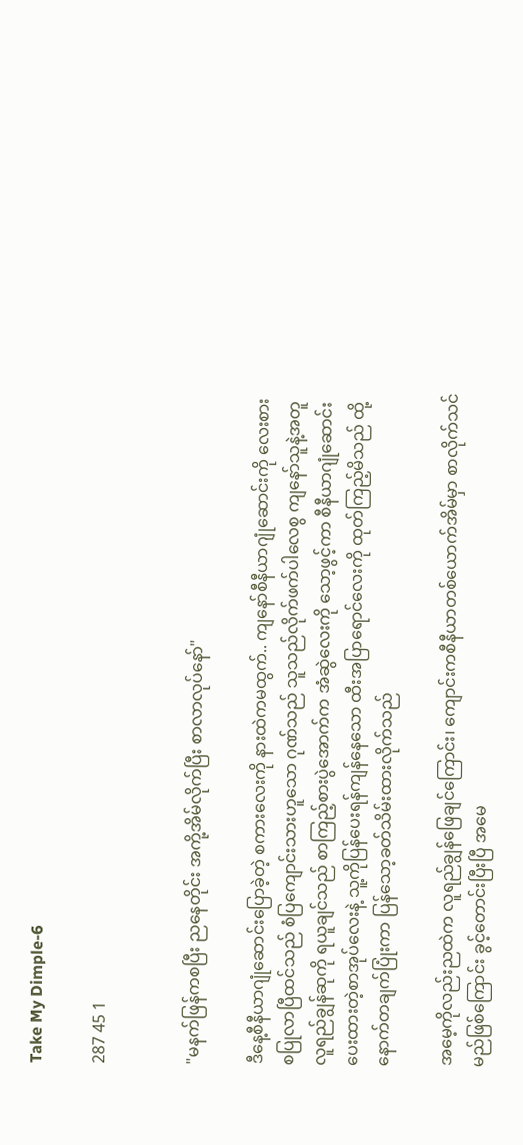Take My Dimple-6

287 45 1


"မနက်ဖြန်ကစပြီး ညနေတိုင်း အကို့အိမ်လိုက်ပြီး စာလာလုပ်နော်"

ဒီနေ့စီနီယာဂျုံဆောင်းပြောခဲ့တဲ့ စကားလေးကို နားထဲကမထွက်.. ကျနော်စီနီယာဂျုံဆောင်းကို လေးစားစပြုလာပြီထင်သည် စံပြကျောင်းသားဟူသော ဂုဏ်သည် သူသည်လိုက်ဖက်ပါလေစွ ကျနော်သူနဲ့အတူ လူရည်ချွန်ဆုကို ရယူချင်သည် စာကြည့်စားပွဲအောက်က အံဆွဲလေးကို သော့ဖွင့်ကာ စီနီယာဂျုံဆောင်းပေးထားတဲ့စာအုပ်လေးနဲ့ သူ့ကိုပြန်ပေးရန်ကျန်နေသော ထီးအပြာရောင်လေးကို ထုတ်ကြည့်မိသည် ထို့နောက်တချက်ပြုံးကာ ပြန်သော့ခတ်သိမ်းထားလိုက်သည်

အမေ့ကိုလည်းညထဲက လူရည်ချွန်ဖြေချင်ကြောင်း၊ ကျောင်းကစီနီယာတစ်ယောက်အိမ်မှာ စာလိုက်သင်မည်ဖြစ်ကြောင်း ခွင့်တောင်းပြီးပြီ အမေ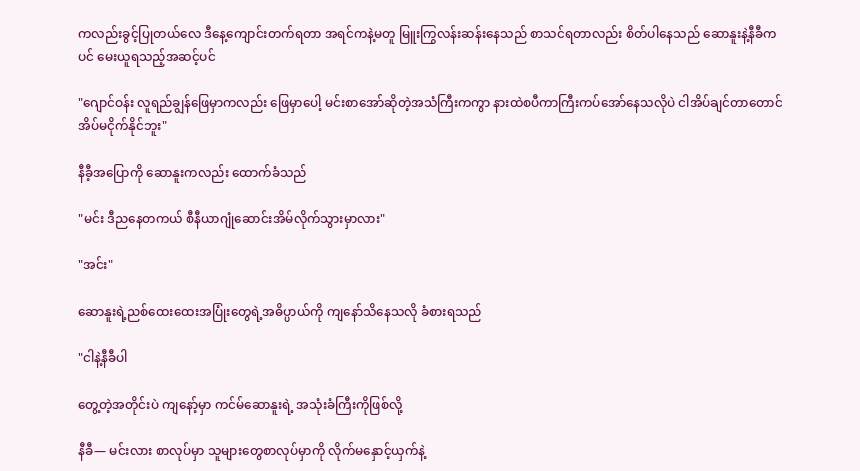ကလည်းခွင့်ပြုတယ်လေ ဒီနေ့ကျောင်းတက်ရတာ အရင်ကနဲ့မတူ မြူးကြွလန်းဆန်းနေသည် စာသင်ရတာလည်း စိတ်ပါနေသည် ဆောနူးနဲ့နီခီကပင် မေးယူရသည့်အဆင့်ပင်

"ဂျောင်ဝန်း လူရည်ချွန်ဖြေမှာကလည်း ဖြေမှာပေါ့ မင်းစာအော်ဆိုတဲ့အသံကြီးကကွာ နားထဲစပီကာကြီးကပ်အော်နေသလိုပဲ ငါအိပ်ချင်တာတောင် အိပ်မငိုက်နိုင်ဘူး"

နီခီ့အပြောကို ဆောနူးကလည်း ထောက်ခံသည်

"မင်း ဒီညနေတကယ် စီနီယာဂျုံဆောင်းအိမ်လိုက်သွားမှာလား"

"အင်း"

ဆောနူးရဲ့ညစ်ထေးထေးအပြုံးတွေရဲ့အဓိပ္ပာယ်ကို ကျနော်သိနေသလို ခံစားရသည်

"ငါနဲ့နီခီပါ

တွေ့တဲ့အတိုင်းပဲ ကျနော့်မှာ ကင်မ်ဆောနူးရဲ့ အသုံးခံကြီးကိုဖြစ်လို့

နီခီ— မင်းလား စာလုပ်မှာ သူများတွေစာလုပ်မှာကို လိုက်မနှောင့်ယှက်နဲ့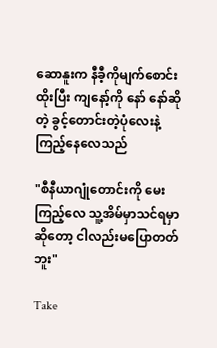ဆောနူးက နီခီ့ကိုမျက်စောင်းထိုးပြီး ကျနော့်ကို နော် နော်ဆိုတဲ့ ခွင့်တောင်းတဲ့ပုံလေးနဲ့ကြည့်နေလေသည်

"စီနီယာဂျုံတောင်းကို မေးကြည့်လေ သူ့အိမ်မှာသင်ရမှာဆိုတော့ ငါလည်းမပြောတတ်ဘူး"

Take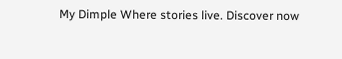My Dimple Where stories live. Discover now